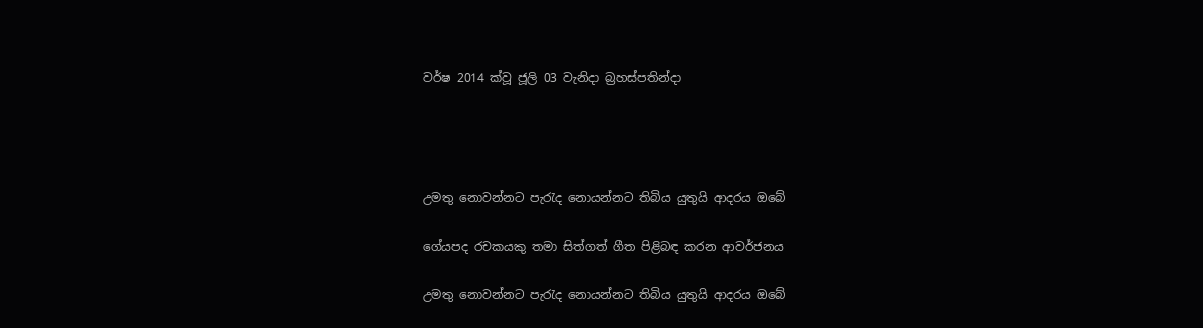වර්ෂ 2014 ක්වූ ජූලි 03 වැනිදා බ්‍රහස්පතින්දා




උමතු නොවන්නට පැරැද නොයන්නට තිබිය යුතුයි ආදරය ඔබේ

ගේයපද රචකයකු තමා සිත්ගත් ගීත පිළිබඳ කරන ආවර්ජනය

උමතු නොවන්නට පැරැද නොයන්නට තිබිය යුතුයි ආදරය ඔබේ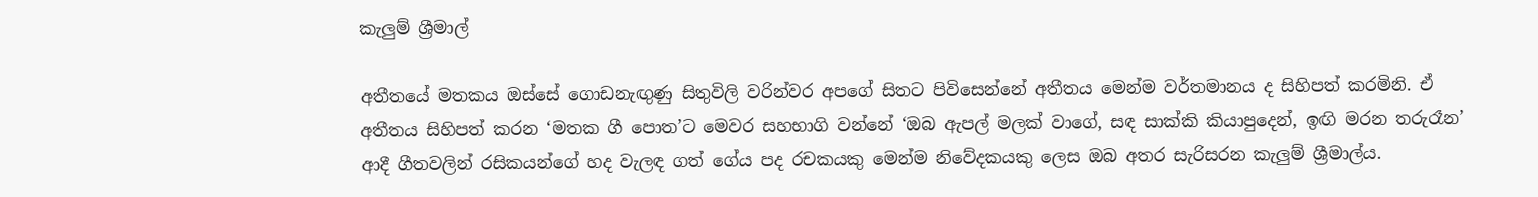කැලුම් ශ්‍රීමාල්

අතීතයේ මතකය ඔස්සේ ගොඩනැඟුණු සිතුවිලි වරින්වර අපගේ සිතට පිවිසෙන්නේ අතීතය මෙන්ම වර්තමානය ද සිහිපත් කරමිනි. ඒ අතීතය සිහිපත් කරන ‘මතක ගී පොත’ට මෙවර සහභාගි වන්නේ ‘ඔබ ඇපල් මලක් වාගේ, සඳ සාක්කි කියාපුදෙන්, ඉඟි මරන තරුරෑන’ ආදී ගීතවලින් රසිකයන්ගේ හද වැලඳ ගත් ගේය පද රචකයකු මෙන්ම නිවේදකයකු ලෙස ඔබ අතර සැරිසරන කැලුම් ශ්‍රීමාල්ය.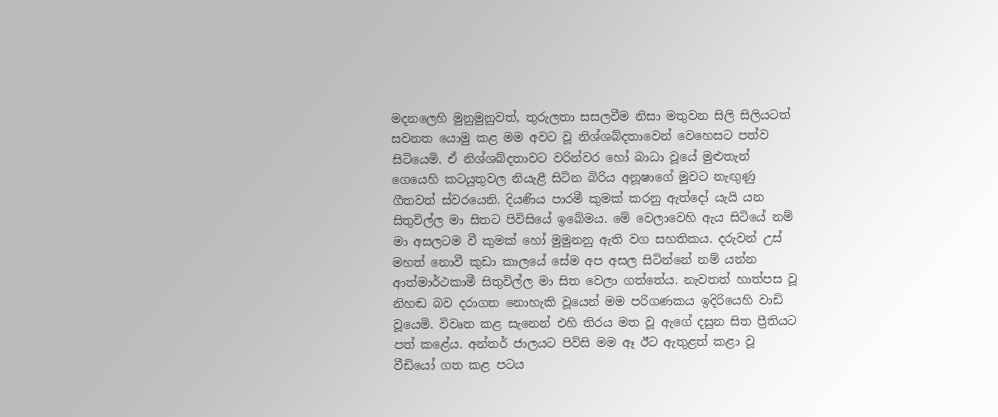මදනලෙහි මුනුමුනුවත්, තුරුලතා සසලවීම නිසා මතුවන සිලි සිලියටත් සවනත යොමු කළ මම අවට වූ නිශ්ශබ්දතාවෙන් වෙහෙසට පත්ව සිටියෙමි. ඒ නිශ්ශබ්දතාවට වරින්වර හෝ බාධා වූයේ මුළුතැන් ගෙයෙහි කටයුතුවල නියැළී සිටින බිරිය අනූෂාගේ මුවට නැඟුණු ගීතවත් ස්වරයෙනි. දියණිය පාරමී කුමක් කරනු ඇත්දෝ යැයි යන සිතුවිල්ල මා සිතට පිවිසියේ ඉබේමය. මේ වෙලාවෙහි ඇය සිටියේ නම් මා අසලටම වී කුමක් හෝ මුමුනනු ඇති වග සහතිකය. දරුවන් උස් මහත් නොවී කුඩා කාලයේ සේම අප අසල සිටින්නේ නම් යන්න ආත්මාර්ථකාමී සිතුවිල්ල මා සිත වෙලා ගත්තේය. නැවතත් හාත්පස වූ නිහඬ බව දරාගත නොහැකි වූයෙන් මම පරිගණකය ඉදිරියෙහි වාඩි වූයෙමි. විවෘත කළ සැනෙන් එහි තිරය මත වූ ඇගේ දසුන සිත ප්‍රීතියට පත් කළේය. අන්තර් ජාලයට පිවිසි මම ඈ ඊට ඇතුළත් කළා වූ වීඩියෝ ගත කළ පටය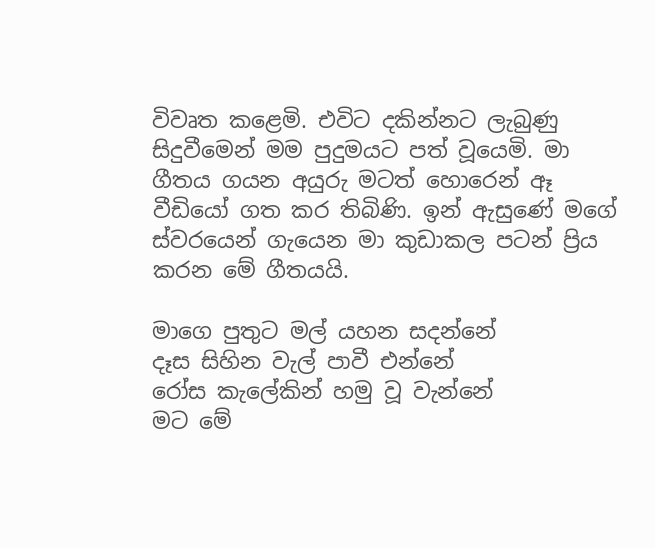විවෘත කළෙමි. එවිට දකින්නට ලැබුණු සිදුවීමෙන් මම පුදුමයට පත් වූයෙමි. මා ගීතය ගයන අයුරු මටත් හොරෙන් ඈ වීඩියෝ ගත කර තිබිණි. ඉන් ඇසුණේ මගේ ස්වරයෙන් ගැයෙන මා කුඩාකල පටන් ප්‍රිය කරන මේ ගීතයයි.

මාගෙ පුතුට මල් යහන සදන්නේ
දෑස සිහින වැල් පාවී එන්නේ
රෝස කැලේකින් හමු වූ වැන්නේ
මට මේ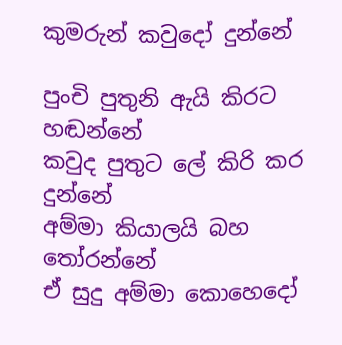කුමරුන් කවුදෝ දුන්නේ

පුංචි පුතුනි ඇයි කිරට හඬන්නේ
කවුද පුතුට ලේ කිරි කර දුන්නේ
අම්මා කියාලයි බහ තෝරන්නේ
ඒ සුදු අම්මා කොහෙදෝ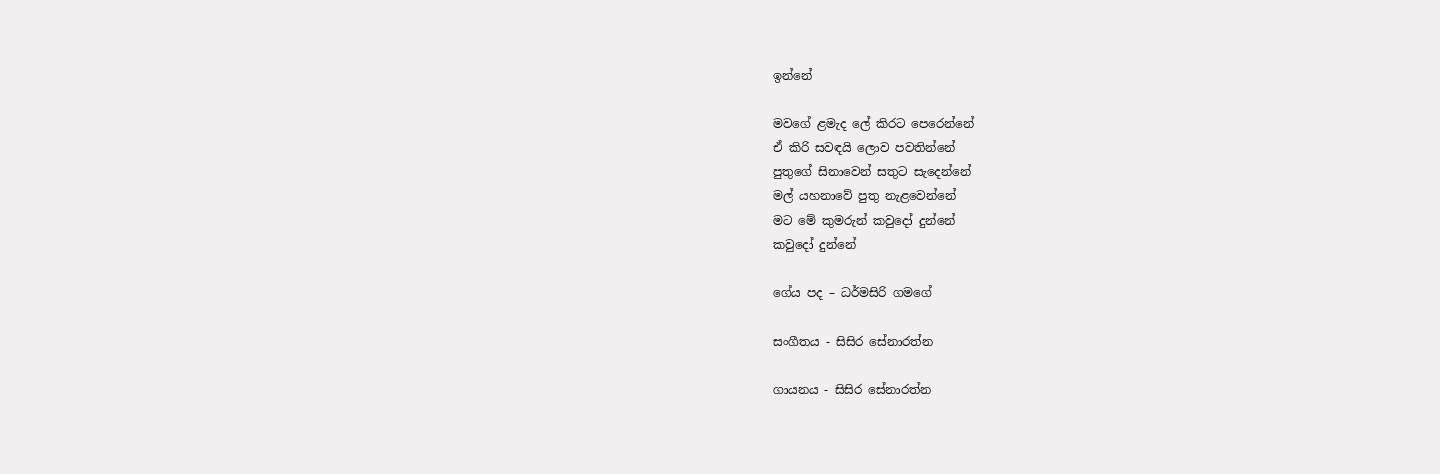ඉන්නේ

මවගේ ළමැද ලේ කිරට පෙරෙන්නේ
ඒ කිරි සවඳයි ලොව පවතින්නේ
පුතුගේ සිනාවෙන් සතුට සැදෙන්නේ
මල් යහනාවේ පුතු නැළවෙන්නේ
මට මේ කුමරුන් කවුදෝ දුන්නේ
කවුදෝ දුන්නේ

ගේය පද – ධර්මසිරි ගමගේ

සංගීතය - සිසිර සේනාරත්න

ගායනය - සිසිර සේනාරත්න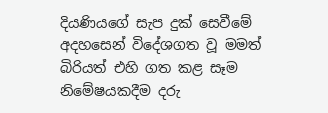දියණියගේ සැප දුක් සෙවීමේ අදහසෙන් විදේශගත වූ මමත් බිරියත් එහි ගත කළ සෑම නිමේෂයකදීම දරු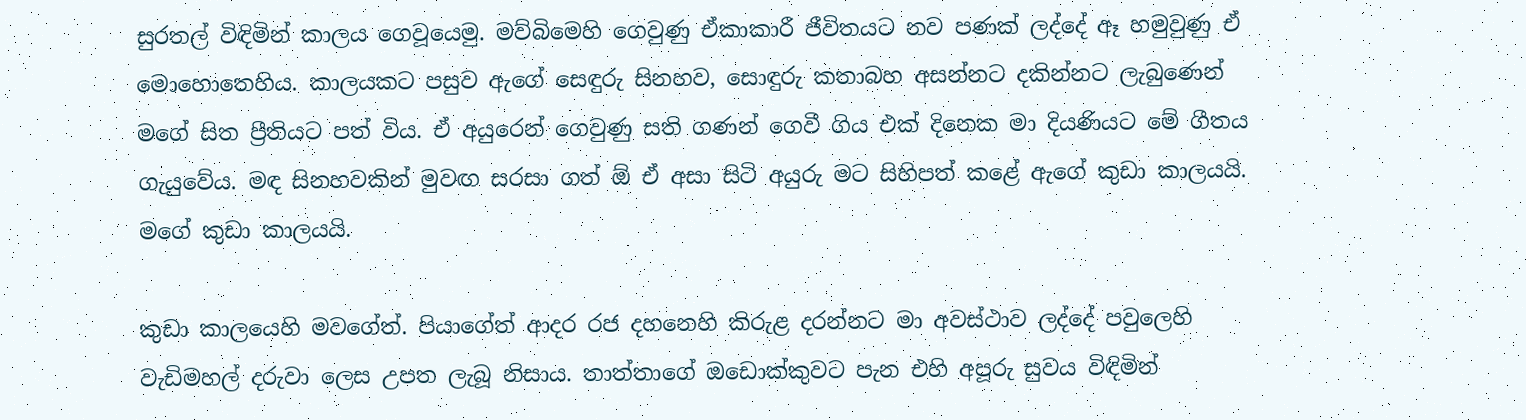සුරතල් විඳිමින් කාලය ගෙවූයෙමු. මව්බිමෙහි ගෙවුණු ඒකාකාරී ජීවිතයට නව පණක් ලද්දේ ඈ හමුවුණු ඒ මොහොතෙහිය. කාලයකට පසුව ඇගේ සෙඳුරු සිනහව, සොඳුරු කතාබහ අසන්නට දකින්නට ලැබුණෙන් මගේ සිත ප්‍රීතියට පත් විය. ඒ අයුරෙන් ගෙවුණු සති ගණන් ගෙවී ගිය එක් දිනෙක මා දියණියට මේ ගීතය ගැයුවේය. මඳ සිනහවකින් මුවඟ සරසා ගත් ඕ ඒ අසා සිටි අයුරු මට සිහිපත් කළේ ඇගේ කුඩා කාලයයි. මගේ කුඩා කාලයයි.

කුඩා කාලයෙහි මවගේත්. පියාගේත් ආදර රජ දහනෙහි කිරුළ දරන්නට මා අවස්ථාව ලද්දේ පවුලෙහි වැඩිමහල් දරුවා ලෙස උපත ලැබූ නිසාය. තාත්තාගේ ඔඩොක්කුවට පැන එහි අපූරු සුවය විඳිමින්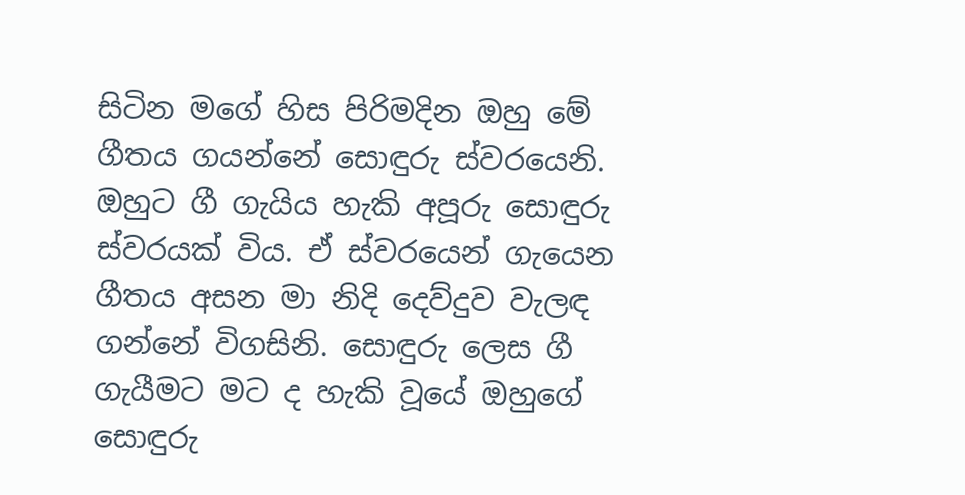සිටින මගේ හිස පිරිමදින ඔහු මේ ගීතය ගයන්නේ සොඳුරු ස්වරයෙනි. ඔහුට ගී ගැයිය හැකි අපූරු සොඳුරු ස්වරයක් විය. ඒ ස්වරයෙන් ගැයෙන ගීතය අසන මා නිදි දෙව්දුව වැලඳ ගන්නේ විගසිනි. සොඳුරු ලෙස ගී ගැයීමට මට ද හැකි වූයේ ඔහුගේ සොඳුරු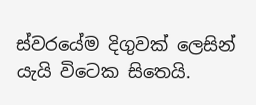ස්වරයේම දිගුවක් ලෙසින් යැයි විටෙක සිතෙයි.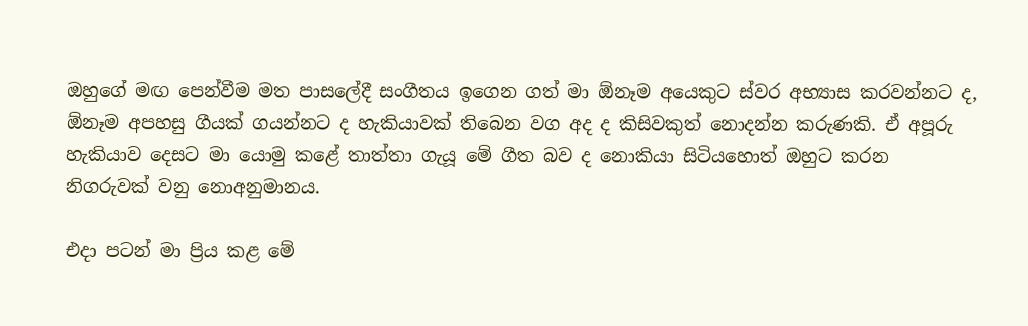ඔහුගේ මඟ පෙන්වීම මත පාසලේදී සංගීතය ඉගෙන ගත් මා ඕනෑම අයෙකුට ස්වර අභ්‍යාස කරවන්නට ද, ඕනෑම අපහසු ගීයක් ගයන්නට ද හැකියාවක් තිබෙන වග අද ද කිසිවකුත් නොදන්න කරුණකි. ඒ අපූරු හැකියාව දෙසට මා යොමු කළේ තාත්තා ගැයූ මේ ගීත බව ද නොකියා සිටියහොත් ඔහුට කරන නිගරුවක් වනු නොඅනුමානය.

එදා පටන් මා ප්‍රිය කළ මේ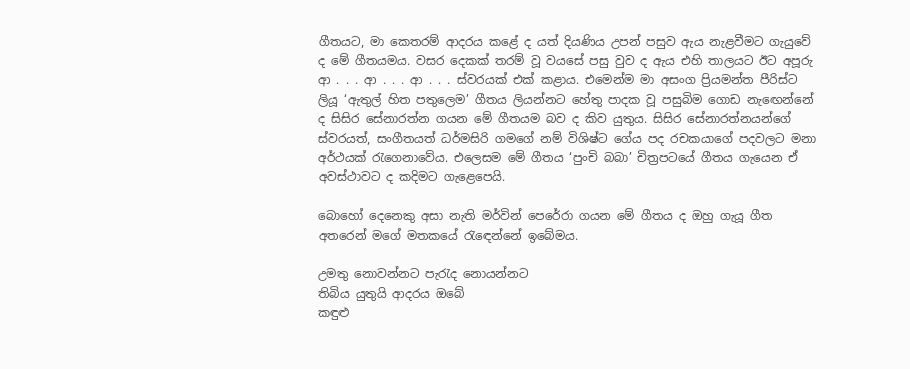ගීතයට, මා කෙතරම් ආදරය කළේ ද යත් දියණිය උපන් පසුව ඇය නැළවීමට ගැයුවේ ද මේ ගීතයමය. වසර දෙකක් තරම් වූ වයසේ පසු වුව ද ඇය එහි තාලයට ඊට අපූරු ආ . . . ආ . . . ආ . . . ස්වරයක් එක් කළාය. එමෙන්ම මා අසංග ප්‍රියමන්ත පීරිස්ට ලියූ ‘ඇතුල් හිත පතුලෙම’ ගීතය ලියන්නට හේතු පාදක වූ පසුබිම ගොඩ නැඟෙන්නේ ද සිසිර සේනාරත්න ගයන මේ ගීතයම බව ද කිව යුතුය. සිසිර සේනාරත්නයන්ගේ ස්වරයත්, සංගීතයත් ධර්මසිරි ගමගේ නම් විශිෂ්ට ගේය පද රචකයාගේ පදවලට මනා අර්ථයක් රැගෙනාවේය. එලෙසම මේ ගීතය ‘පුංචි බබා’ චිත්‍රපටයේ ගීතය ගැයෙන ඒ අවස්ථාවට ද කදිමට ගැළෙපෙයි.

බොහෝ දෙනෙකු අසා නැති මර්වින් පෙරේරා ගයන මේ ගීතය ද ඔහු ගැයූ ගීත අතරෙන් මගේ මතකයේ රැඳෙන්නේ ඉබේමය.

උමතු නොවන්නට පැරැද නොයන්නට
තිබිය යුතුයි ආදරය ඔබේ
කඳුළු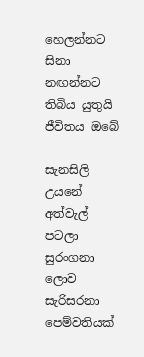හෙලන්නට සිනා නඟන්නට
තිබිය යුතුයි ජීවිතය ඔබේ

සැනසිලි උයනේ අත්වැල් පටලා
සුරංගනා ලොව සැරිසරනා
පෙම්වතියක්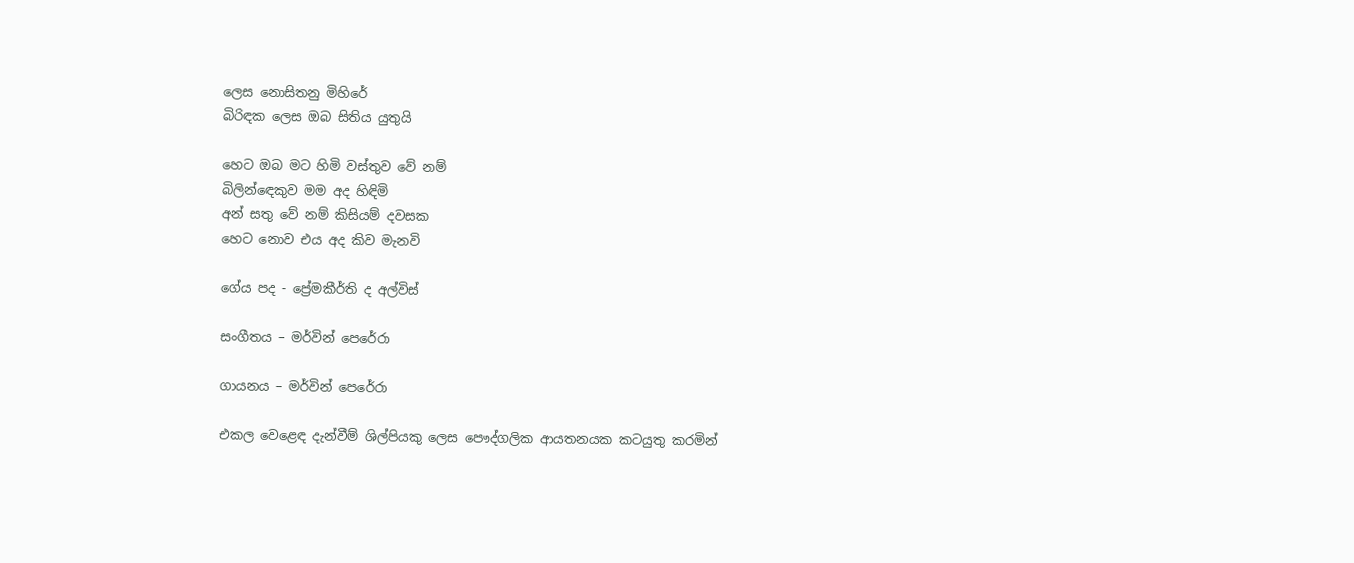ලෙස නොසිතනු මිහිරේ
බිරිඳක ලෙස ඔබ සිතිය යුතුයි

හෙට ඔබ මට හිමි වස්තුව වේ නම්
බිලින්ඳෙකුව මම අද හිඳිමි
අන් සතු වේ නම් කිසියම් දවසක
හෙට නොව එය අද කිව මැනවි

ගේය පද - ප්‍රේමකීර්ති ද අල්විස්

සංගීතය – මර්වින් පෙරේරා

ගායනය – මර්වින් පෙරේරා

එකල වෙළෙඳ දැන්වීම් ශිල්පියකු ලෙස පෞද්ගලික ආයතනයක කටයුතු කරමින්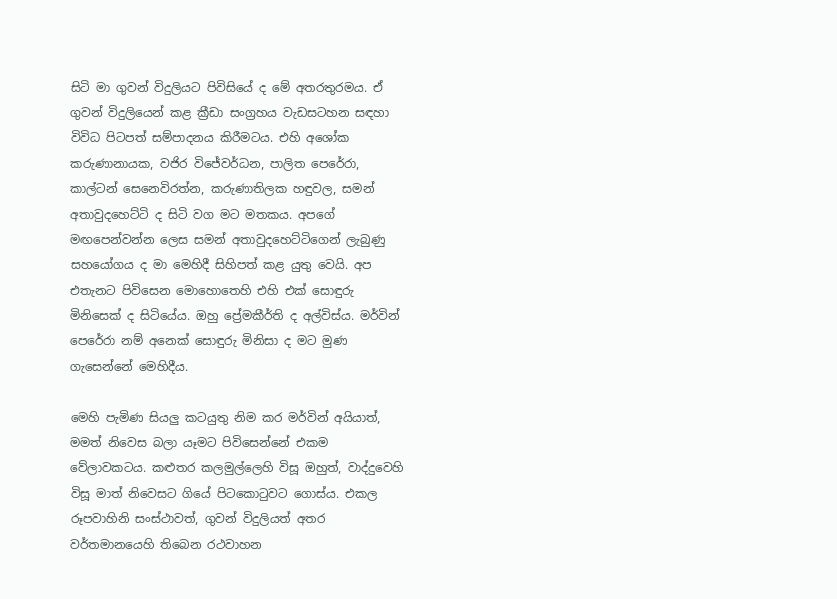සිටි මා ගුවන් විදුලියට පිවිසියේ ද මේ අතරතුරමය. ඒ ගුවන් විදුලියෙන් කළ ක්‍රීඩා සංග්‍රහය වැඩසටහන සඳහා විවිධ පිටපත් සම්පාදනය කිරීමටය. එහි අශෝක කරුණානායක, වජිර විජේවර්ධන, පාලිත පෙරේරා, කාල්ටන් සෙනෙවිරත්න, කරුණාතිලක හඳුවල, සමන් අතාවුදහෙට්ටි ද සිටි වග මට මතකය. අපගේ මඟපෙන්වන්න ලෙස සමන් අතාවුදහෙට්ටිගෙන් ලැබුණු සහයෝගය ද මා මෙහිදී සිහිපත් කළ යුතු වෙයි. අප එතැනට පිවිසෙන මොහොතෙහි එහි එක් සොඳුරු මිනිසෙක් ද සිටියේය. ඔහු ප්‍රේමකීර්ති ද අල්විස්ය. මර්වින් පෙරේරා නම් අනෙක් සොඳුරු මිනිසා ද මට මුණ ගැසෙන්නේ මෙහිදීය.

මෙහි පැමිණ සියලු කටයුතු නිම කර මර්වින් අයියාත්, මමත් නිවෙස බලා යෑමට පිවිසෙන්නේ එකම වේලාවකටය. කළුතර කලමුල්ලෙහි විසූ ඔහුත්, වාද්දුවෙහි විසූ මාත් නිවෙසට ගියේ පිටකොටුවට ගොස්ය. එකල රූපවාහිනි සංස්ථාවත්, ගුවන් විදුලියත් අතර වර්තමානයෙහි තිබෙන රථවාහන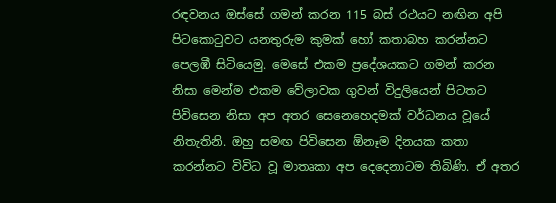රඳවනය ඔස්සේ ගමන් කරන 115 බස් රථයට නඟින අපි පිටකොටුවට යනතුරුම කුමක් හෝ කතාබහ කරන්නට පෙලඹී සිටියෙමු. මෙසේ එකම ප්‍රදේශයකට ගමන් කරන නිසා මෙන්ම එකම වේලාවක ගුවන් විදුලියෙන් පිටතට පිවිසෙන නිසා අප අතර සෙනෙහෙදමක් වර්ධනය වූයේ නිතැතිනි. ඔහු සමඟ පිවිසෙන ඕනෑම දිනයක කතා කරන්නට විවිධ වූ මාතෘකා අප දෙදෙනාටම තිබිණි. ඒ අතර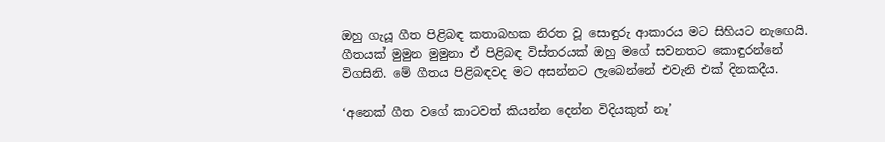ඔහු ගැයූ ගීත පිළිබඳ කතාබහක නිරත වූ සොඳුරු ආකාරය මට සිහියට නැඟෙයි. ගීතයක් මුමුන මුමුනා ඒ පිළිබඳ විස්තරයක් ඔහු මගේ සවනතට කොඳුරන්නේ විගසිනි. මේ ගීතය පිළිබඳවද මට අසන්නට ලැබෙන්නේ එවැනි එක් දිනකදීය.

‘අනෙක් ගීත වගේ කාටවත් කියන්න දෙන්න විදියකුත් නෑ’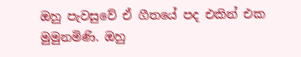ඔහු පැවසුවේ ඒ ගීතයේ පද එකින් එක මුමුනමිණි. ඔහු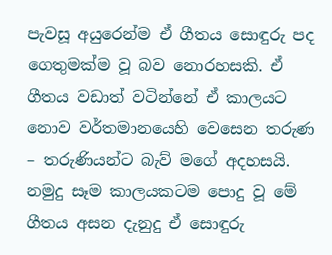පැවසූ අයුරෙන්ම ඒ ගීතය සොඳුරු පද ගෙතුමක්ම වූ බව නොරහසකි. ඒ ගීතය වඩාත් වටින්නේ ඒ කාලයට නොව වර්තමානයෙහි වෙසෙන තරුණ – තරුණියන්ට බැව් මගේ අදහසයි. නමුදු සෑම කාලයකටම පොදු වූ මේ ගීතය අසන දැනුදු ඒ සොඳුරු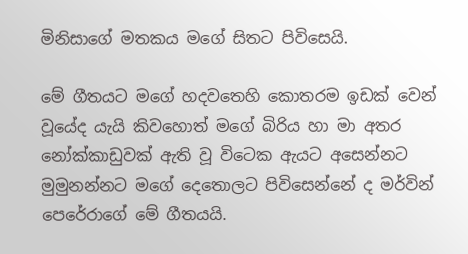මිනිසාගේ මතකය මගේ සිතට පිවිසෙයි.

මේ ගීතයට මගේ හදවතෙහි කොතරම ඉඩක් වෙන් වූයේද යැයි කිවහොත් මගේ බිරිය හා මා අතර නෝක්කාඩුවක් ඇති වූ විටෙක ඇයට අසෙන්නට මුමුනන්නට මගේ දෙතොලට පිවිසෙන්නේ ද මර්වින් පෙරේරාගේ මේ ගීතයයි.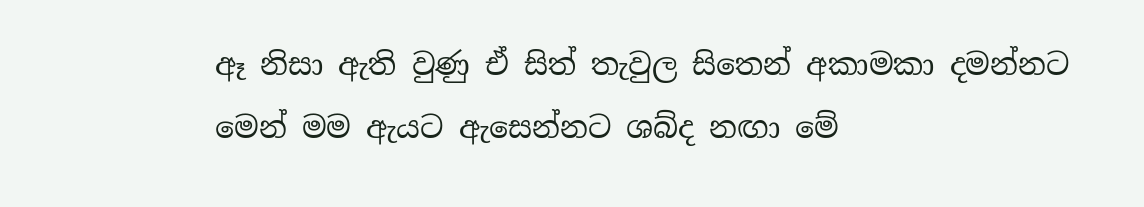ඈ නිසා ඇති වුණු ඒ සිත් තැවුල සිතෙන් අකාමකා දමන්නට මෙන් මම ඇයට ඇසෙන්නට ශබ්ද නඟා මේ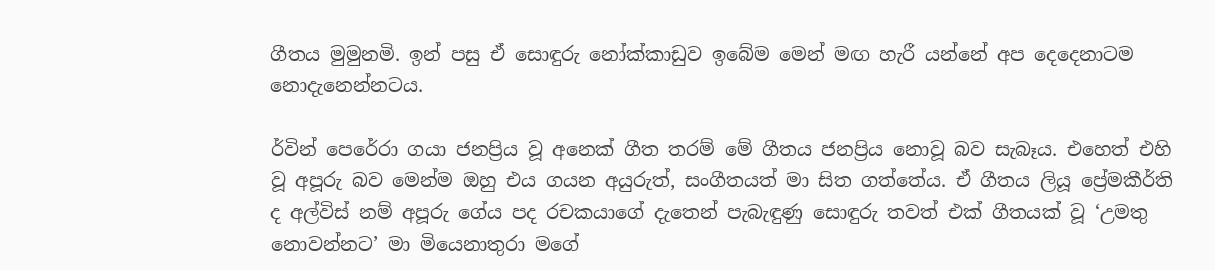ගීතය මුමුනමි. ඉන් පසු ඒ සොඳුරු නෝක්කාඩුව ඉබේම මෙන් මඟ හැරී යන්නේ අප දෙදෙනාටම නොදැනෙන්නටය.

ර්වින් පෙරේරා ගයා ජනප්‍රිය වූ අනෙක් ගීත තරම් මේ ගීතය ජනප්‍රිය නොවූ බව සැබෑය. එහෙත් එහි වූ අපූරු බව මෙන්ම ඔහු එය ගයන අයුරුත්, සංගීතයත් මා සිත ගත්තේය. ඒ ගීතය ලියූ ප්‍රේමකීර්ති ද අල්විස් නම් අපූරු ගේය පද රචකයාගේ දැතෙන් පැබැඳුණු සොඳුරු තවත් එක් ගීතයක් වූ ‘උමතු නොවන්නට’ මා මියෙනාතුරා මගේ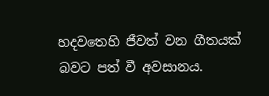හදවතෙහි ජීවත් වන ගීතයක් බවට පත් වී අවසානය.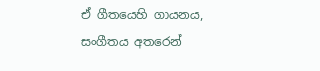ඒ ගීතයෙහි ගායනය, සංගීතය අතරෙන්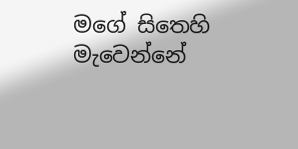මගේ සිතෙහි මැවෙන්නේ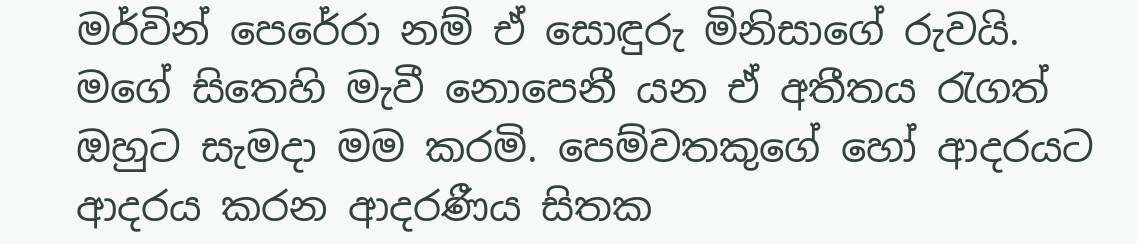මර්වින් පෙරේරා නම් ඒ සොඳුරු මිනිසාගේ රුවයි. මගේ සිතෙහි මැවී නොපෙනී යන ඒ අතීතය රැගත් ඔහුට සැමදා මම කරමි. පෙම්වතකුගේ හෝ ආදරයට ආදරය කරන ආදරණීය සිතක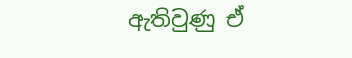ඇතිවුණු ඒ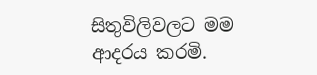සිතුවිලිවලට මම ආදරය කරමි.